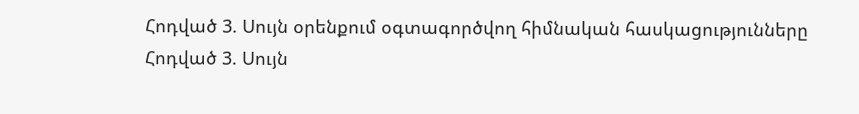Հոդված 3. Սույն օրենքում օգտագործվող հիմնական հասկացությունները
Հոդված 3. Սույն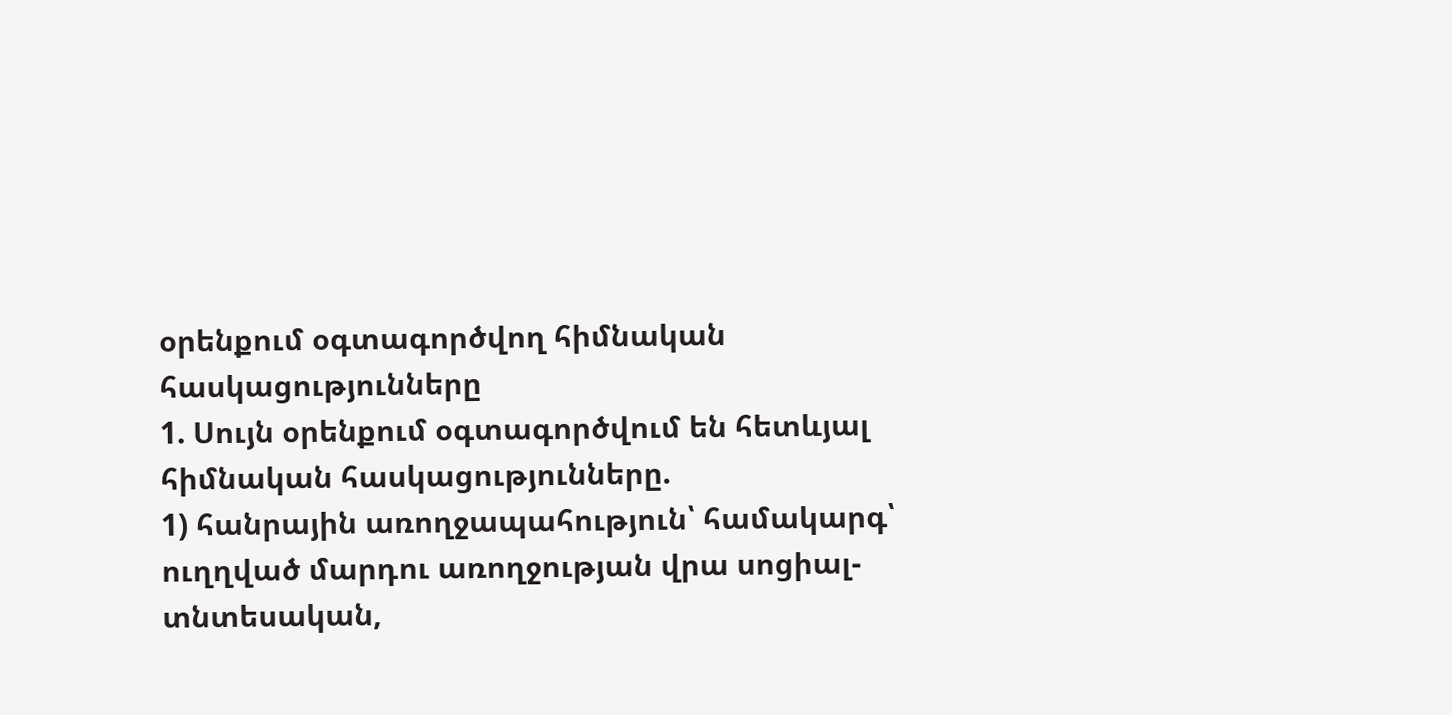օրենքում օգտագործվող հիմնական հասկացությունները
1. Սույն օրենքում օգտագործվում են հետևյալ հիմնական հասկացությունները.
1) հանրային առողջապահություն՝ համակարգ՝ ուղղված մարդու առողջության վրա սոցիալ-տնտեսական,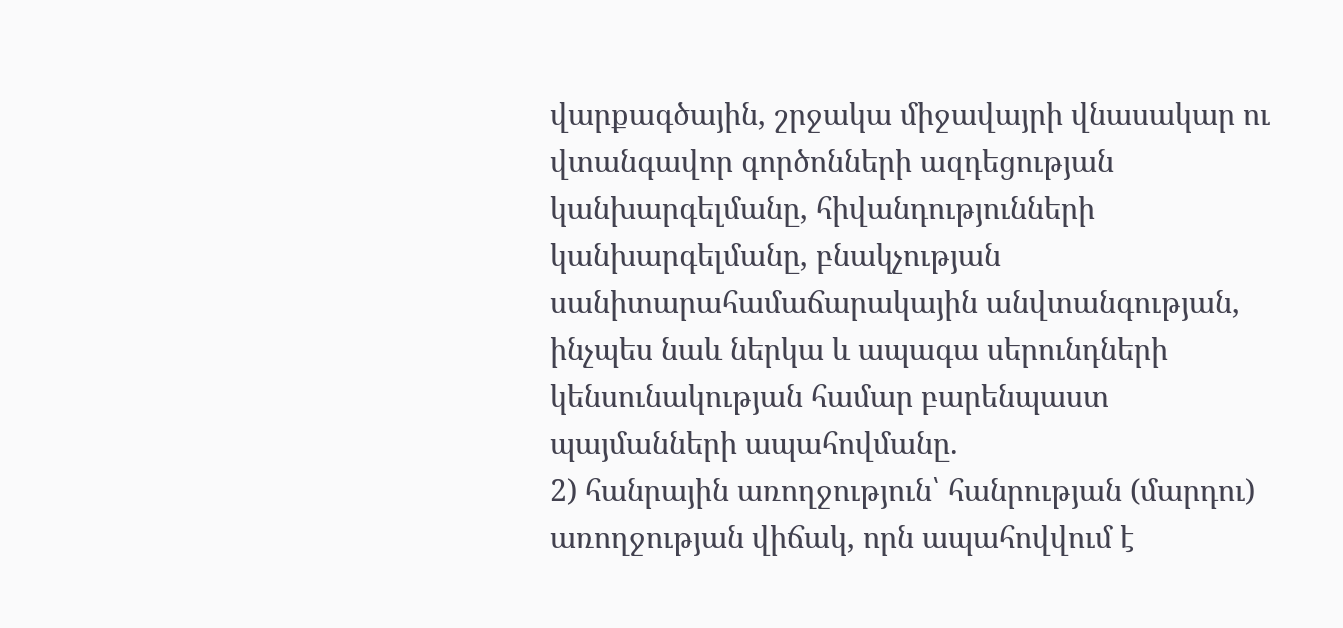վարքագծային, շրջակա միջավայրի վնասակար ու վտանգավոր գործոնների ազդեցության կանխարգելմանը, հիվանդությունների կանխարգելմանը, բնակչության սանիտարահամաճարակային անվտանգության, ինչպես նաև ներկա և ապագա սերունդների կենսունակության համար բարենպաստ պայմանների ապահովմանը.
2) հանրային առողջություն՝ հանրության (մարդու) առողջության վիճակ, որն ապահովվում է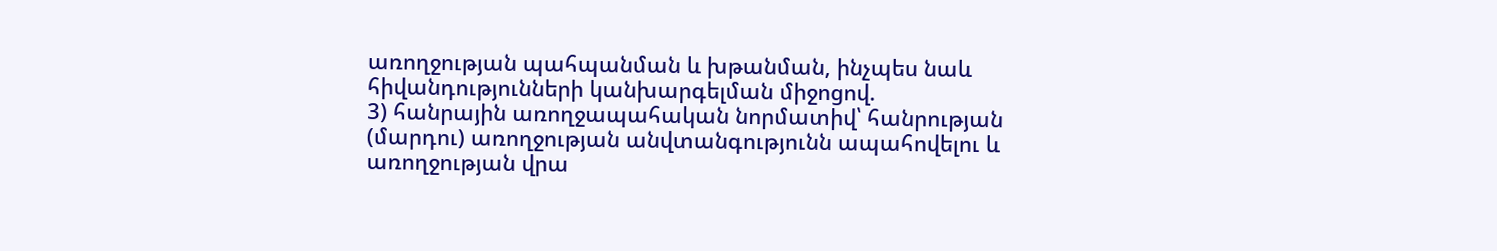առողջության պահպանման և խթանման, ինչպես նաև հիվանդությունների կանխարգելման միջոցով.
3) հանրային առողջապահական նորմատիվ՝ հանրության (մարդու) առողջության անվտանգությունն ապահովելու և առողջության վրա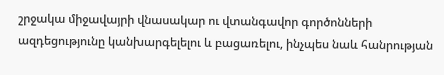շրջակա միջավայրի վնասակար ու վտանգավոր գործոնների ազդեցությունը կանխարգելելու և բացառելու, ինչպես նաև հանրության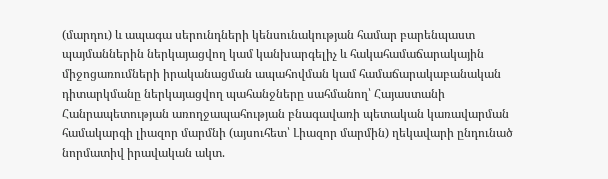(մարդու) և ապագա սերունդների կենսունակության համար բարենպաստ պայմաններին ներկայացվող կամ կանխարգելիչ և հակահամաճարակային միջոցառումների իրականացման ապահովման կամ համաճարակաբանական դիտարկմանը ներկայացվող պահանջները սահմանող՝ Հայաստանի Հանրապետության առողջապահության բնագավառի պետական կառավարման համակարգի լիազոր մարմնի (այսուհետ՝ Լիազոր մարմին) ղեկավարի ընդունած նորմատիվ իրավական ակտ.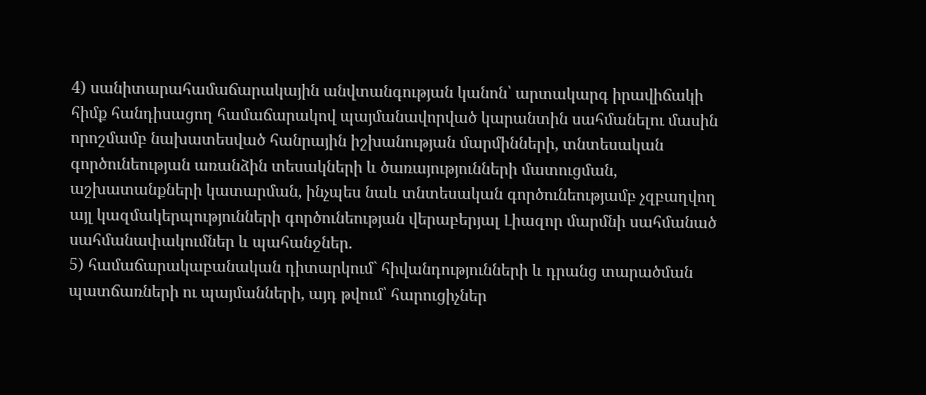4) սանիտարահամաճարակային անվտանգության կանոն՝ արտակարգ իրավիճակի հիմք հանդիսացող համաճարակով պայմանավորված կարանտին սահմանելու մասին որոշմամբ նախատեսված հանրային իշխանության մարմինների, տնտեսական գործունեության առանձին տեսակների և ծառայությունների մատուցման, աշխատանքների կատարման, ինչպես նաև տնտեսական գործունեությամբ չզբաղվող այլ կազմակերպությունների գործունեության վերաբերյալ Լիազոր մարմնի սահմանած սահմանափակումներ և պահանջներ.
5) համաճարակաբանական դիտարկում` հիվանդությունների և դրանց տարածման պատճառների ու պայմանների, այդ թվում՝ հարուցիչներ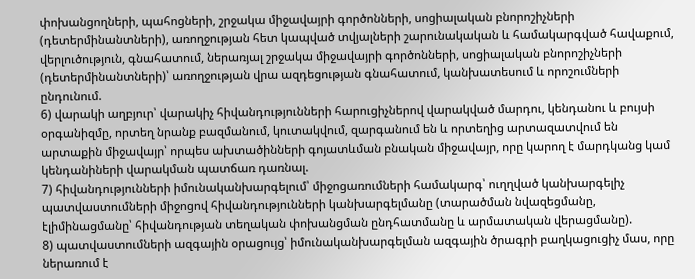փոխանցողների, պահոցների, շրջակա միջավայրի գործոնների, սոցիալական բնորոշիչների (դետերմինանտների), առողջության հետ կապված տվյալների շարունակական և համակարգված հավաքում, վերլուծություն, գնահատում, ներառյալ շրջակա միջավայրի գործոնների, սոցիալական բնորոշիչների (դետերմինանտների)՝ առողջության վրա ազդեցության գնահատում, կանխատեսում և որոշումների ընդունում.
6) վարակի աղբյուր՝ վարակիչ հիվանդությունների հարուցիչներով վարակված մարդու, կենդանու և բույսի օրգանիզմը, որտեղ նրանք բազմանում, կուտակվում, զարգանում են և որտեղից արտազատվում են արտաքին միջավայր՝ որպես ախտածինների գոյատևման բնական միջավայր, որը կարող է մարդկանց կամ կենդանիների վարակման պատճառ դառնալ.
7) հիվանդությունների իմունականխարգելում՝ միջոցառումների համակարգ՝ ուղղված կանխարգելիչ պատվաստումների միջոցով հիվանդությունների կանխարգելմանը (տարածման նվազեցմանը, էլիմինացմանը՝ հիվանդության տեղական փոխանցման ընդհատմանը և արմատական վերացմանը).
8) պատվաստումների ազգային օրացույց՝ իմունականխարգելման ազգային ծրագրի բաղկացուցիչ մաս, որը ներառում է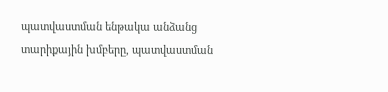պատվաստման ենթակա անձանց տարիքային խմբերը, պատվաստման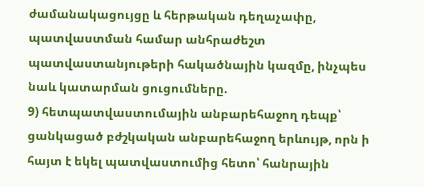ժամանակացույցը և հերթական դեղաչափը, պատվաստման համար անհրաժեշտ պատվաստանյութերի հակածնային կազմը, ինչպես նաև կատարման ցուցումները.
9) հետպատվաստումային անբարեհաջող դեպք՝ ցանկացած բժշկական անբարեհաջող երևույթ, որն ի հայտ է եկել պատվաստումից հետո՝ հանրային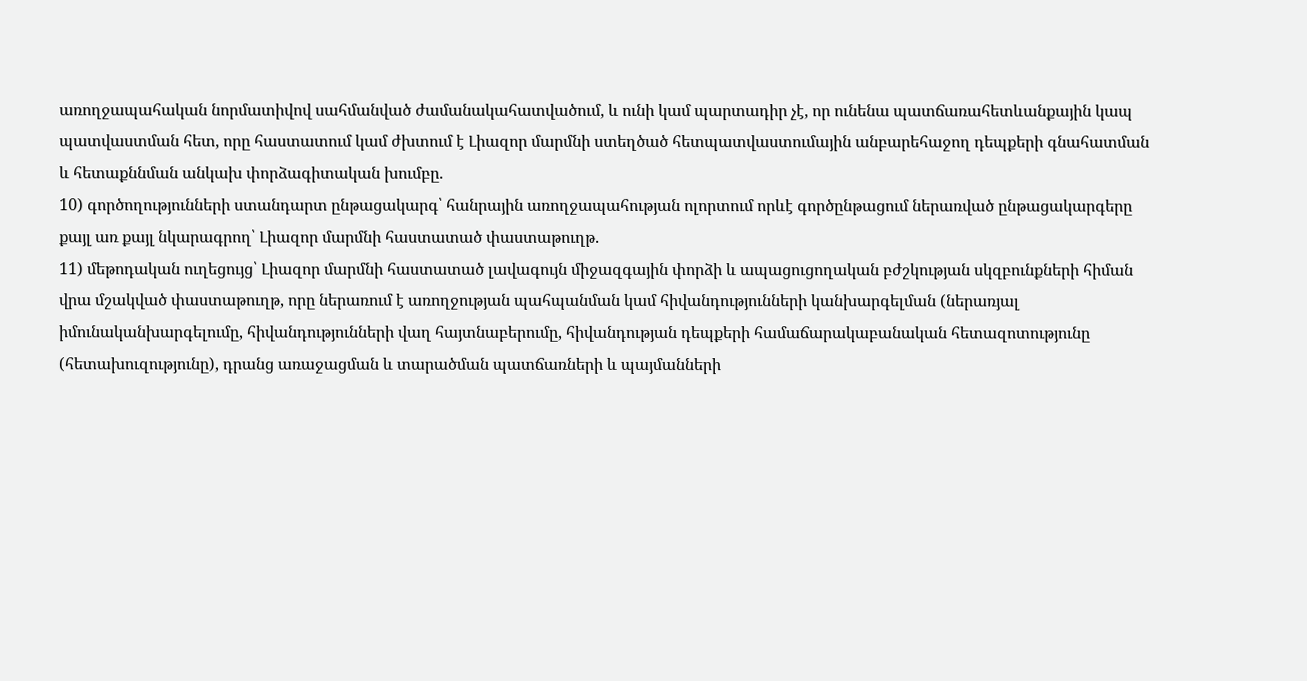առողջապահական նորմատիվով սահմանված ժամանակահատվածում, և ունի կամ պարտադիր չէ, որ ունենա պատճառահետևանքային կապ պատվաստման հետ, որը հաստատում կամ ժխտում է Լիազոր մարմնի ստեղծած հետպատվաստումային անբարեհաջող դեպքերի գնահատման և հետաքննման անկախ փորձագիտական խումբը.
10) գործողությունների ստանդարտ ընթացակարգ՝ հանրային առողջապահության ոլորտում որևէ գործընթացում ներառված ընթացակարգերը քայլ առ քայլ նկարագրող՝ Լիազոր մարմնի հաստատած փաստաթուղթ.
11) մեթոդական ուղեցույց՝ Լիազոր մարմնի հաստատած լավագույն միջազգային փորձի և ապացուցողական բժշկության սկզբունքների հիման վրա մշակված փաստաթուղթ, որը ներառում է առողջության պահպանման կամ հիվանդությունների կանխարգելման (ներառյալ իմունականխարգելումը, հիվանդությունների վաղ հայտնաբերումը, հիվանդության դեպքերի համաճարակաբանական հետազոտությունը (հետախուզությունը), դրանց առաջացման և տարածման պատճառների և պայմանների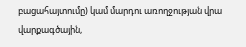բացահայտումը) կամ մարդու առողջության վրա վարքագծային,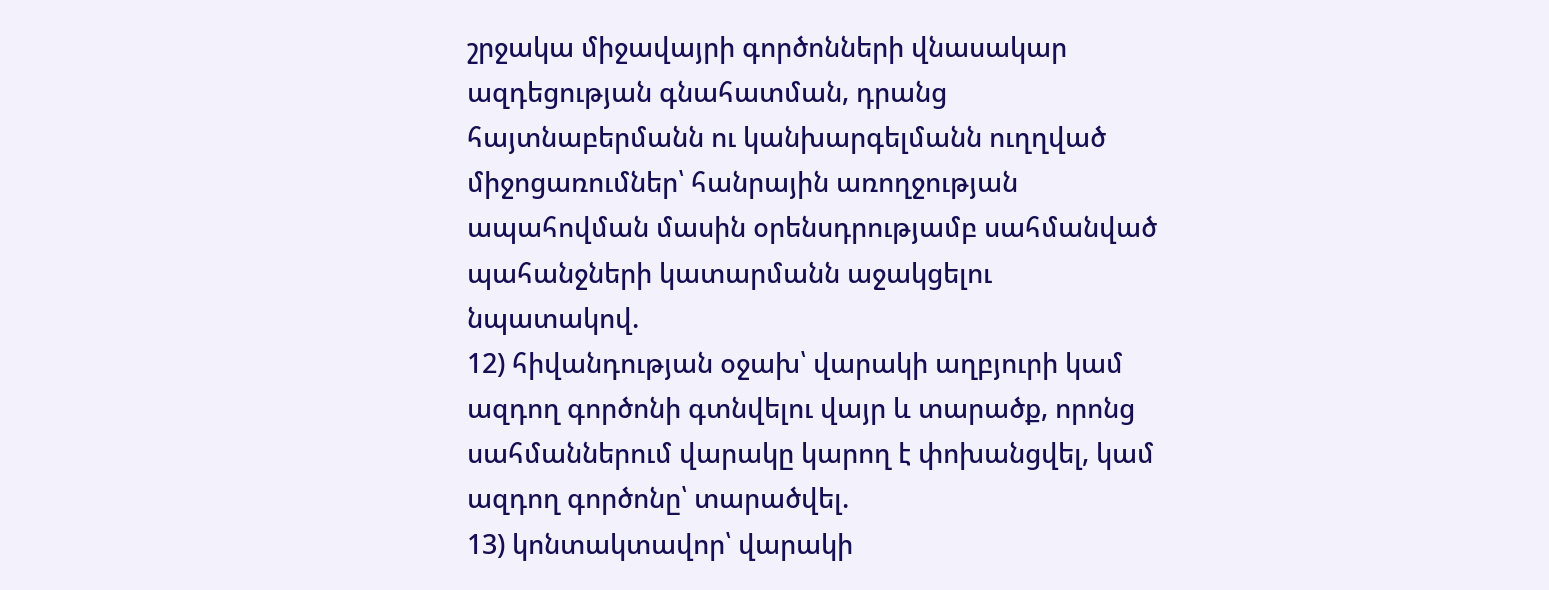շրջակա միջավայրի գործոնների վնասակար ազդեցության գնահատման, դրանց հայտնաբերմանն ու կանխարգելմանն ուղղված միջոցառումներ՝ հանրային առողջության ապահովման մասին օրենսդրությամբ սահմանված պահանջների կատարմանն աջակցելու նպատակով.
12) հիվանդության օջախ՝ վարակի աղբյուրի կամ ազդող գործոնի գտնվելու վայր և տարածք, որոնց սահմաններում վարակը կարող է փոխանցվել, կամ ազդող գործոնը՝ տարածվել.
13) կոնտակտավոր՝ վարակի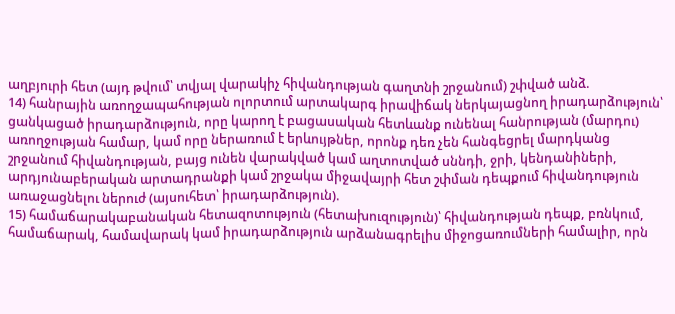աղբյուրի հետ (այդ թվում՝ տվյալ վարակիչ հիվանդության գաղտնի շրջանում) շփված անձ.
14) հանրային առողջապահության ոլորտում արտակարգ իրավիճակ ներկայացնող իրադարձություն՝ ցանկացած իրադարձություն, որը կարող է բացասական հետևանք ունենալ հանրության (մարդու) առողջության համար, կամ որը ներառում է երևույթներ, որոնք դեռ չեն հանգեցրել մարդկանց շրջանում հիվանդության, բայց ունեն վարակված կամ աղտոտված սննդի, ջրի, կենդանիների, արդյունաբերական արտադրանքի կամ շրջակա միջավայրի հետ շփման դեպքում հիվանդություն առաջացնելու ներուժ (այսուհետ՝ իրադարձություն).
15) համաճարակաբանական հետազոտություն (հետախուզություն)՝ հիվանդության դեպք, բռնկում, համաճարակ, համավարակ կամ իրադարձություն արձանագրելիս միջոցառումների համալիր, որն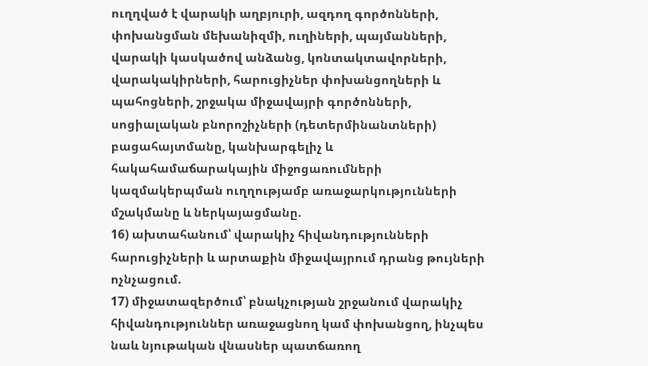ուղղված է վարակի աղբյուրի, ազդող գործոնների, փոխանցման մեխանիզմի, ուղիների, պայմանների, վարակի կասկածով անձանց, կոնտակտավորների, վարակակիրների, հարուցիչներ փոխանցողների և պահոցների, շրջակա միջավայրի գործոնների, սոցիալական բնորոշիչների (դետերմինանտների) բացահայտմանը, կանխարգելիչ և հակահամաճարակային միջոցառումների կազմակերպման ուղղությամբ առաջարկությունների մշակմանը և ներկայացմանը.
16) ախտահանում՝ վարակիչ հիվանդությունների հարուցիչների և արտաքին միջավայրում դրանց թույների ոչնչացում.
17) միջատազերծում՝ բնակչության շրջանում վարակիչ հիվանդություններ առաջացնող կամ փոխանցող, ինչպես նաև նյութական վնասներ պատճառող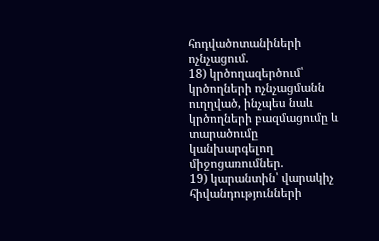հոդվածոտանիների ոչնչացում.
18) կրծողազերծում՝ կրծողների ոչնչացմանն ուղղված, ինչպես նաև կրծողների բազմացումը և տարածումը կանխարգելող միջոցառումներ.
19) կարանտին՝ վարակիչ հիվանդությունների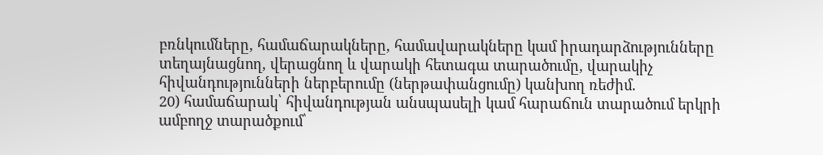բռնկումները, համաճարակները, համավարակները կամ իրադարձությունները տեղայնացնող, վերացնող և վարակի հետագա տարածումը, վարակիչ հիվանդությունների ներբերումը (ներթափանցումը) կանխող ռեժիմ.
20) համաճարակ՝ հիվանդության անսպասելի կամ հարաճուն տարածում երկրի ամբողջ տարածքում՝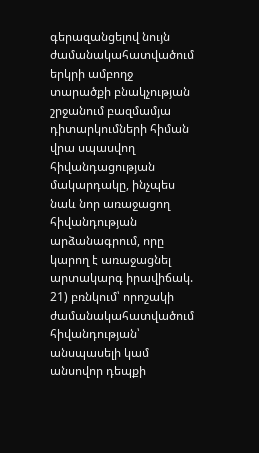գերազանցելով նույն ժամանակահատվածում երկրի ամբողջ տարածքի բնակչության շրջանում բազմամյա դիտարկումների հիման վրա սպասվող հիվանդացության մակարդակը, ինչպես նաև նոր առաջացող հիվանդության արձանագրում, որը կարող է առաջացնել արտակարգ իրավիճակ.
21) բռնկում՝ որոշակի ժամանակահատվածում հիվանդության՝ անսպասելի կամ անսովոր դեպքի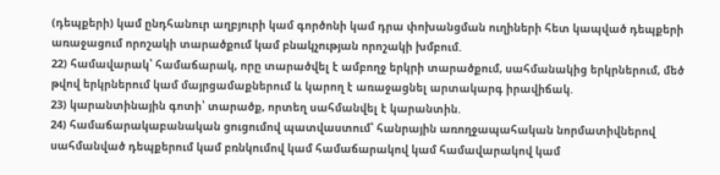(դեպքերի) կամ ընդհանուր աղբյուրի կամ գործոնի կամ դրա փոխանցման ուղիների հետ կապված դեպքերի առաջացում որոշակի տարածքում կամ բնակչության որոշակի խմբում.
22) համավարակ՝ համաճարակ, որը տարածվել է ամբողջ երկրի տարածքում, սահմանակից երկրներում, մեծ թվով երկրներում կամ մայրցամաքներում և կարող է առաջացնել արտակարգ իրավիճակ.
23) կարանտինային գոտի՝ տարածք, որտեղ սահմանվել է կարանտին.
24) համաճարակաբանական ցուցումով պատվաստում՝ հանրային առողջապահական նորմատիվներով սահմանված դեպքերում կամ բռնկումով կամ համաճարակով կամ համավարակով կամ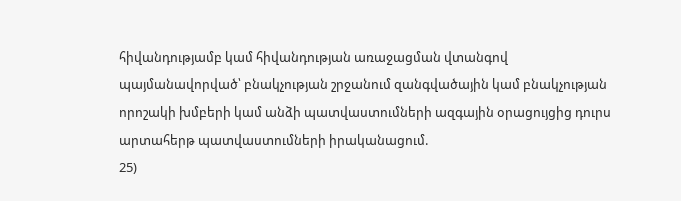հիվանդությամբ կամ հիվանդության առաջացման վտանգով պայմանավորված՝ բնակչության շրջանում զանգվածային կամ բնակչության որոշակի խմբերի կամ անձի պատվաստումների ազգային օրացույցից դուրս արտահերթ պատվաստումների իրականացում.
25)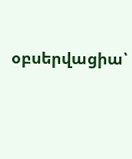օբսերվացիա՝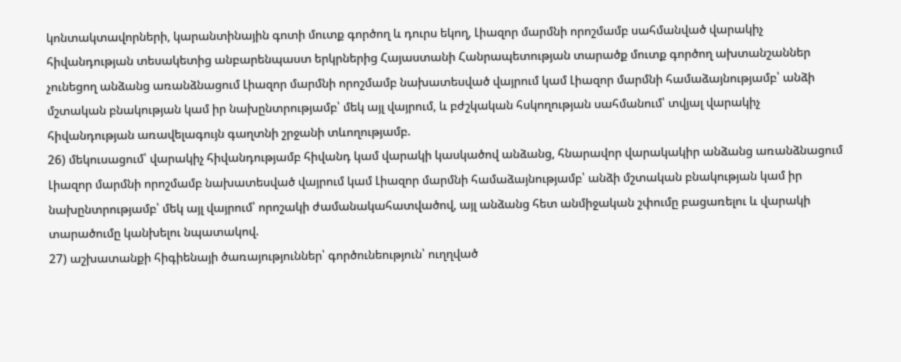կոնտակտավորների, կարանտինային գոտի մուտք գործող և դուրս եկող, Լիազոր մարմնի որոշմամբ սահմանված վարակիչ հիվանդության տեսակետից անբարենպաստ երկրներից Հայաստանի Հանրապետության տարածք մուտք գործող ախտանշաններ չունեցող անձանց առանձնացում Լիազոր մարմնի որոշմամբ նախատեսված վայրում կամ Լիազոր մարմնի համաձայնությամբ՝ անձի մշտական բնակության կամ իր նախընտրությամբ՝ մեկ այլ վայրում, և բժշկական հսկողության սահմանում՝ տվյալ վարակիչ հիվանդության առավելագույն գաղտնի շրջանի տևողությամբ.
26) մեկուսացում՝ վարակիչ հիվանդությամբ հիվանդ կամ վարակի կասկածով անձանց, հնարավոր վարակակիր անձանց առանձնացում Լիազոր մարմնի որոշմամբ նախատեսված վայրում կամ Լիազոր մարմնի համաձայնությամբ՝ անձի մշտական բնակության կամ իր նախընտրությամբ՝ մեկ այլ վայրում՝ որոշակի ժամանակահատվածով, այլ անձանց հետ անմիջական շփումը բացառելու և վարակի տարածումը կանխելու նպատակով.
27) աշխատանքի հիգիենայի ծառայություններ՝ գործունեություն՝ ուղղված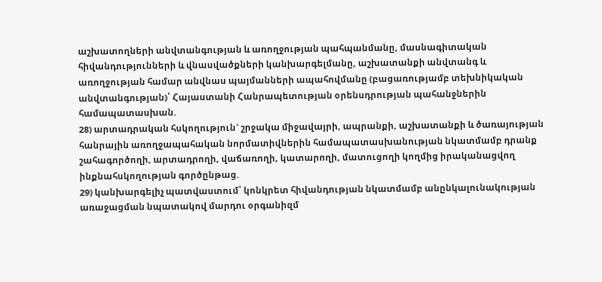աշխատողների անվտանգության և առողջության պահպանմանը, մասնագիտական հիվանդությունների և վնասվածքների կանխարգելմանը, աշխատանքի անվտանգ և առողջության համար անվնաս պայմանների ապահովմանը (բացառությամբ տեխնիկական անվտանգության)՝ Հայաստանի Հանրապետության օրենսդրության պահանջներին համապատասխան.
28) արտադրական հսկողություն` շրջակա միջավայրի, ապրանքի, աշխատանքի և ծառայության հանրային առողջապահական նորմատիվներին համապատասխանության նկատմամբ դրանք շահագործողի, արտադրողի, վաճառողի, կատարողի, մատուցողի կողմից իրականացվող ինքնահսկողության գործընթաց.
29) կանխարգելիչ պատվաստում՝ կոնկրետ հիվանդության նկատմամբ անընկալունակության առաջացման նպատակով մարդու օրգանիզմ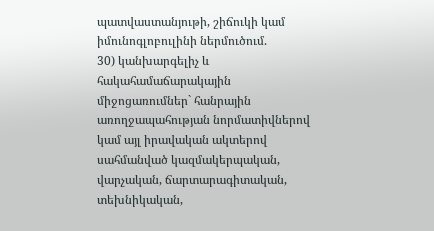պատվաստանյութի, շիճուկի կամ իմունոգլոբուլինի ներմուծում.
30) կանխարգելիչ և հակահամաճարակային միջոցառումներ` հանրային առողջապահության նորմատիվներով կամ այլ իրավական ակտերով սահմանված կազմակերպական, վարչական, ճարտարագիտական, տեխնիկական,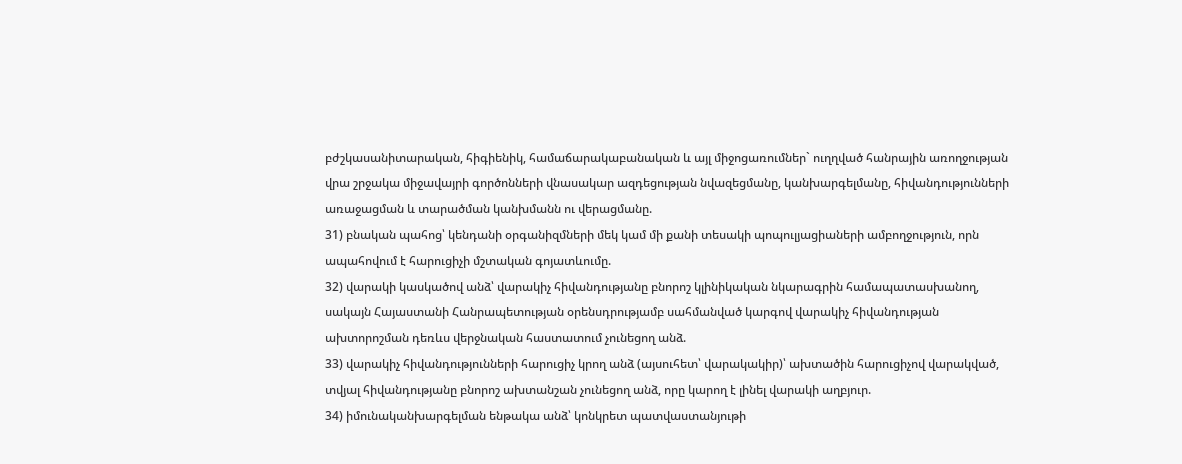բժշկասանիտարական, հիգիենիկ, համաճարակաբանական և այլ միջոցառումներ` ուղղված հանրային առողջության վրա շրջակա միջավայրի գործոնների վնասակար ազդեցության նվազեցմանը, կանխարգելմանը, հիվանդությունների առաջացման և տարածման կանխմանն ու վերացմանը.
31) բնական պահոց՝ կենդանի օրգանիզմների մեկ կամ մի քանի տեսակի պոպուլյացիաների ամբողջություն, որն ապահովում է հարուցիչի մշտական գոյատևումը.
32) վարակի կասկածով անձ՝ վարակիչ հիվանդությանը բնորոշ կլինիկական նկարագրին համապատասխանող, սակայն Հայաստանի Հանրապետության օրենսդրությամբ սահմանված կարգով վարակիչ հիվանդության ախտորոշման դեռևս վերջնական հաստատում չունեցող անձ.
33) վարակիչ հիվանդությունների հարուցիչ կրող անձ (այսուհետ՝ վարակակիր)՝ ախտածին հարուցիչով վարակված, տվյալ հիվանդությանը բնորոշ ախտանշան չունեցող անձ, որը կարող է լինել վարակի աղբյուր.
34) իմունականխարգելման ենթակա անձ՝ կոնկրետ պատվաստանյութի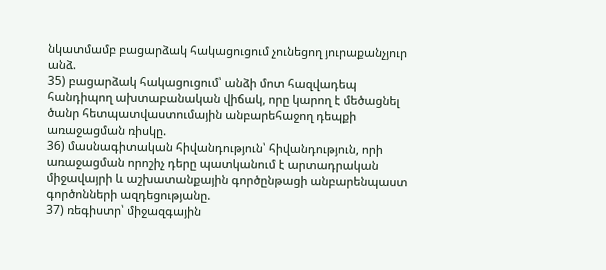նկատմամբ բացարձակ հակացուցում չունեցող յուրաքանչյուր անձ.
35) բացարձակ հակացուցում՝ անձի մոտ հազվադեպ հանդիպող ախտաբանական վիճակ, որը կարող է մեծացնել ծանր հետպատվաստումային անբարեհաջող դեպքի առաջացման ռիսկը.
36) մասնագիտական հիվանդություն՝ հիվանդություն, որի առաջացման որոշիչ դերը պատկանում է արտադրական միջավայրի և աշխատանքային գործընթացի անբարենպաստ գործոնների ազդեցությանը.
37) ռեգիստր՝ միջազգային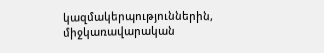կազմակերպություններին, միջկառավարական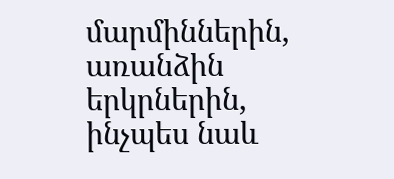մարմիններին, առանձին երկրներին, ինչպես նաև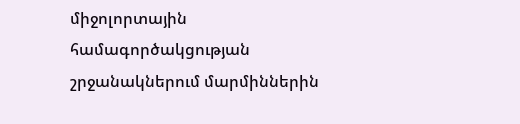միջոլորտային համագործակցության շրջանակներում մարմիններին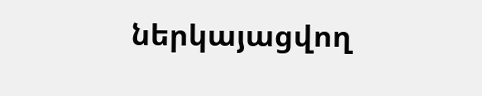ներկայացվող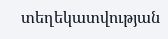տեղեկատվության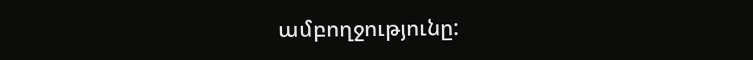ամբողջությունը: